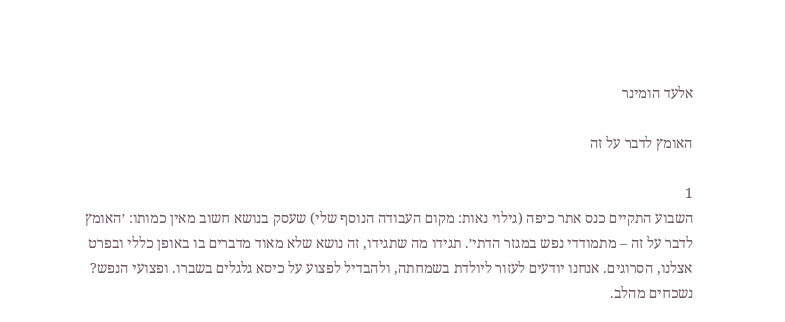אלעד הומינר

האומץ לדבר על זה

1
השבוע התקיים כנס אתר כיפה (גילוי נאות: מקום העבודה הנוסף שלי) שעסק בנושא חשוב מאין כמותו: ׳האומץ לדבר על זה – מתמודדי נפש במגזר הדתי׳. תגידו מה שתגידו, זה נושא שלא מאוד מדברים בו באופן כללי ובפרט אצלנו, הסרוגים. אנחנו יודעים לעזור ליולדת בשמחתה, ולהבדיל לפצוע על כיסא גלגלים בשברו. ופצועי הנפש? נשכחים מהלב.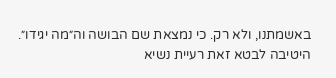באשמתנו, ולא רק. כי נמצאת שם הבושה וה״מה יגידו״.
היטיבה לבטא זאת רעיית נשיא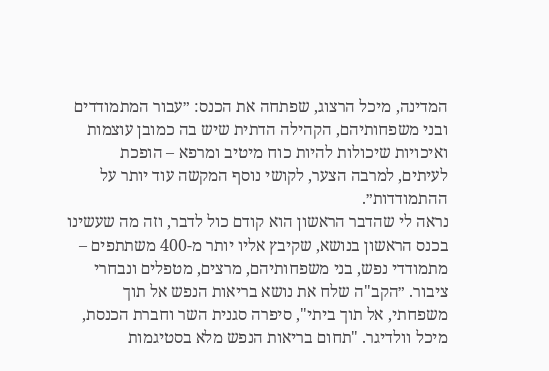המדינה, מיכל הרצוג, שפתחה את הכנס: ״עבור המתמודדים ובני משפחותיהם, הקהילה הדתית שיש בה כמובן עוצמות ואיכויות שיכולות להיות כוח מיטיב ומרפא – הופכת לעיתים, למרבה הצער, לקושי נוסף המקשה עוד יותר על ההתמודדות״.
נראה לי שהדבר הראשון הוא קודם כול לדבר, וזה מה שעשינו בכנס הראשון בנושא, שקיבץ אליו יותר מ-400 משתתפים – מתמודדי נפש, בני משפחותיהם, מרצים, מטפלים ונבחרי ציבור. ״הקב"ה שלח את נושא בריאות הנפש אל תוך משפחתי, אל תוך ביתי", סיפרה סגנית השר וחברת הכנסת, מיכל וולדיגר. "תחום בריאות הנפש מלא בסטיגמות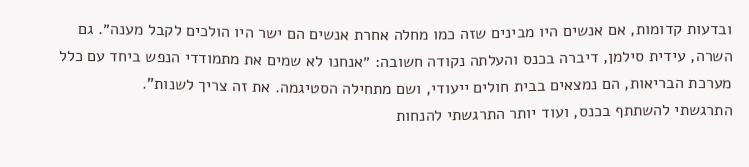ובדעות קדומות, אם אנשים היו מבינים שזה כמו מחלה אחרת אנשים הם ישר היו הולכים לקבל מענה״. גם השרה, עידית סילמן, דיברה בכנס והעלתה נקודה חשובה: ״אנחנו לא שמים את מתמודדי הנפש ביחד עם כלל מערכת הבריאות, הם נמצאים בבית חולים ייעודי, ושם מתחילה הסטיגמה. את זה צריך לשנות".
התרגשתי להשתתף בכנס, ועוד יותר התרגשתי להנחות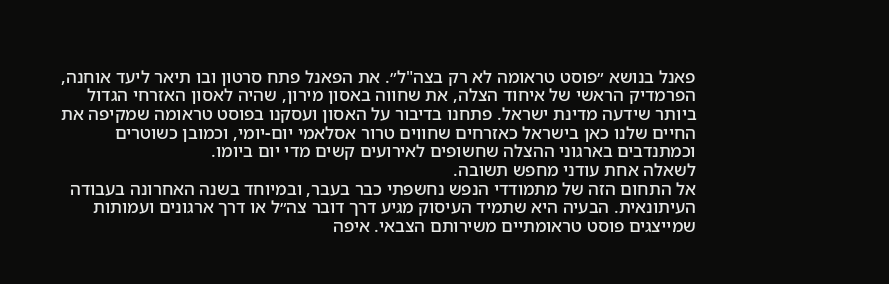פאנל בנושא ״פוסט טראומה לא רק בצה"ל״. את הפאנל פתח סרטון ובו תיאר ליעד אוחנה, הפרמדיק הראשי של איחוד הצלה, את שחווה באסון מירון, שהיה לאסון האזרחי הגדול ביותר שידעה מדינת ישראל. פתחנו בדיבור על האסון ועסקנו בפוסט טראומה שמקיפה את החיים שלנו כאן בישראל כאזרחים שחווים טרור אסלאמי יום-יומי, וכמובן כשוטרים וכמתנדבים בארגוני ההצלה שחשופים לאירועים קשים מדי יום ביומו.
לשאלה אחת עודני מחפש תשובה.
אל התחום הזה של מתמודדי הנפש נחשפתי כבר בעבר, ובמיוחד בשנה האחרונה בעבודה העיתונאית. הבעיה היא שתמיד העיסוק מגיע דרך דובר צה״ל או דרך ארגונים ועמותות שמייצגים פוסט טראומתיים משירותם הצבאי. איפה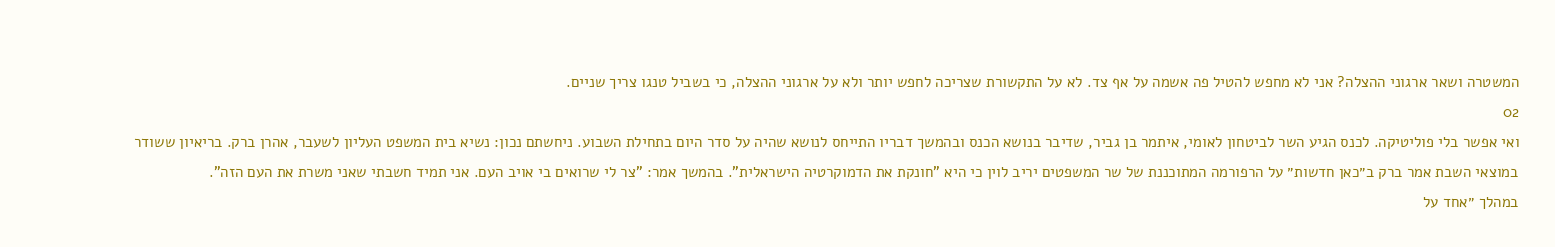המשטרה ושאר ארגוני ההצלה? אני לא מחפש להטיל פה אשמה על אף צד. לא על התקשורת שצריכה לחפש יותר ולא על ארגוני ההצלה, כי בשביל טנגו צריך שניים.
02
ואי אפשר בלי פוליטיקה. לכנס הגיע השר לביטחון לאומי, איתמר בן גביר, שדיבר בנושא הכנס ובהמשך דבריו התייחס לנושא שהיה על סדר היום בתחילת השבוע. ניחשתם נכון: נשיא בית המשפט העליון לשעבר, אהרן ברק. בריאיון ששודר במוצאי השבת אמר ברק ב״כאן חדשות״ על הרפורמה המתוכננת של שר המשפטים יריב לוין כי היא "חונקת את הדמוקרטיה הישראלית". בהמשך אמר: "צר לי שרואים בי אויב העם. אני תמיד חשבתי שאני משרת את העם הזה".
במהלך ״אחד על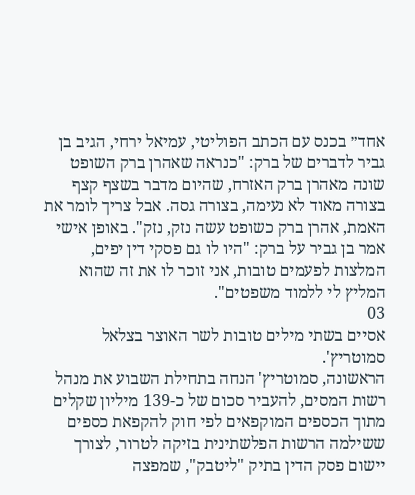אחד״ בכנס עם הכתב הפוליטי, עמיאל ירחי, הגיב בן גביר לדברים של ברק: "כנראה שאהרן ברק השופט שונה מאהרן ברק האזרח, שהיום מדבר בשצף קצף בצורה מאוד לא נעימה, בצורה גסה. אבל צריך לומר את האמת, אהרן ברק כשופט עשה נזק, נזק". באופן אישי אמר בן גביר על ברק: "היו לו גם פסקי דין יפים, המלצות לפעמים טובות, אני זוכר לו את זה שהוא המליץ לי ללמוד משפטים".
03
אסיים בשתי מילים טובות לשר האוצר בצלאל סמוטריץ'.
הראשונה, סמוטריץ' הנחה בתחילת השבוע את מנהל רשות המסים, להעביר סכום של כ-139 מיליון שקלים מתוך הכספים המוקפאים לפי חוק להקפאת כספים ששילמה הרשות הפלשתינית בזיקה לטרור, לצורך יישום פסק הדין בתיק "ליטבק", שמפצה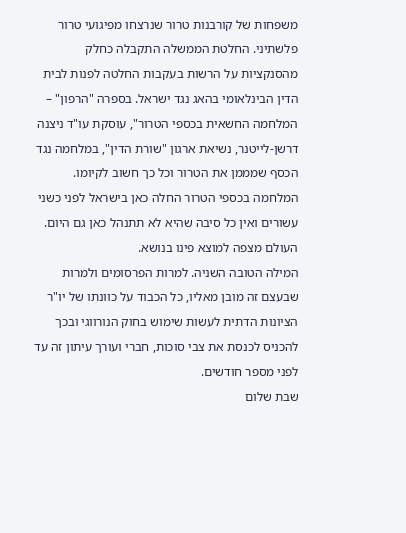משפחות של קורבנות טרור שנרצחו מפיגועי טרור פלשתיני. החלטת הממשלה התקבלה כחלק מהסנקציות על הרשות בעקבות החלטה לפנות לבית הדין הבינלאומי בהאג נגד ישראל. בספרה "הרפון" – המלחמה החשאית בכספי הטרור", עוסקת עו"ד ניצנה דרשן-לייטנר, נשיאת ארגון "שורת הדין", במלחמה נגד הכסף שמממן את הטרור וכל כך חשוב לקיומו. המלחמה בכספי הטרור החלה כאן בישראל לפני כשני עשורים ואין כל סיבה שהיא לא תתנהל כאן גם היום. העולם מצפה למוצא פינו בנושא.
המילה הטובה השניה. למרות הפרסומים ולמרות שבעצם זה מובן מאליו, כל הכבוד על כוונתו של יו"ר הציונות הדתית לעשות שימוש בחוק הנורווגי ובכך להכניס לכנסת את צבי סוכות, חברי ועורך עיתון זה עד לפני מספר חודשים.
שבת שלום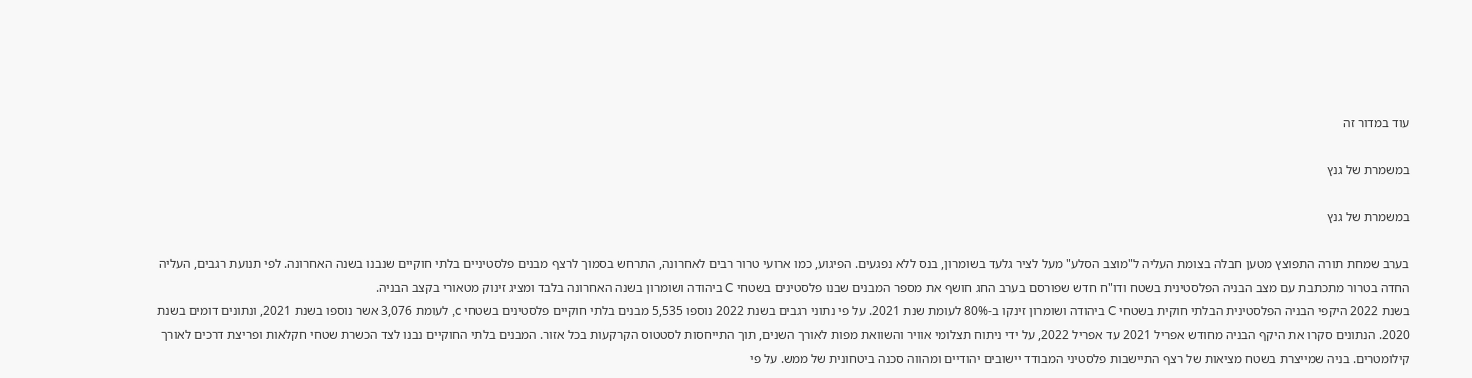עוד במדור זה

במשמרת של גנץ

במשמרת של גנץ

בערב שמחת תורה התפוצץ מטען חבלה בצומת העליה ל"מוצב הסלע" מעל לציר גלעד בשומרון, בנס ללא נפגעים. הפיגוע, כמו ארועי טרור רבים לאחרונה, התרחש בסמוך לרצף מבנים פלסטיניים בלתי חוקיים שנבנו בשנה האחרונה. לפי תנועת רגבים, העליה החדה בטרור מתכתבת עם מצב הבניה הפלסטינית בשטח ודו"ח חדש שפורסם בערב החג חושף את מספר המבנים שבנו פלסטינים בשטחי C ביהודה ושומרון בשנה האחרונה בלבד ומציג זינוק מטאורי בקצב הבניה.
בשנת 2022 היקפי הבניה הפלסטינית הבלתי חוקית בשטחי C ביהודה ושומרון זינקו ב-80% לעומת שנת 2021. על פי נתוני רגבים בשנת 2022 נוספו 5,535 מבנים בלתי חוקיים פלסטינים בשטחי c, לעומת 3,076 אשר נוספו בשנת 2021, ונתונים דומים בשנת 2020. הנתונים סקרו את היקף הבניה מחודש אפריל 2021 עד אפריל 2022, על ידי ניתוח תצלומי אוויר והשוואת מפות לאורך השנים, תוך התייחסות לסטטוס הקרקעות בכל אזור. המבנים בלתי החוקיים נבנו לצד הכשרת שטחי חקלאות ופריצת דרכים לאורך קילומטרים. בניה שמייצרת בשטח מציאות של רצף התיישבות פלסטיני המבודד יישובים יהודיים ומהווה סכנה ביטחונית של ממש. על פי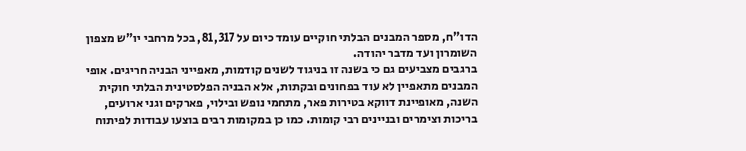הדו"ח, מספר המבנים הבלתי חוקיים עומד כיום על 81,317, בכל מרחבי יו"ש מצפון השומרון ועד מדבר יהודה.
ברגבים מצביעים גם כי בשנה זו בניגוד לשנים קודמות, מאפייני הבניה חריגים. אופי המבנים מתאפיין לא עוד בפחונים ובקתות, אלא הבניה הפלסטינית הבלתי חוקית השנה, מאופיינת דווקא בטירות פאר, מתחמי נופש ובילוי, פארקים וגני ארועים, בריכות וצימרים ובניינים רבי קומות. כמו כן במקומות רבים בוצעו עבודות לפיתוח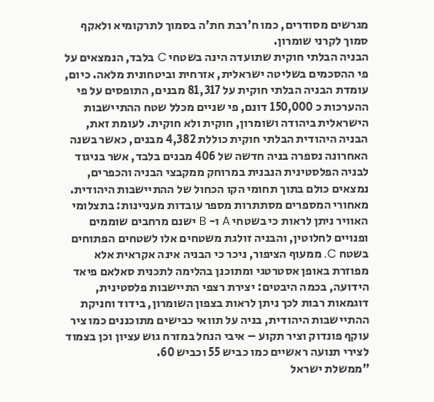מגרשים מסודרים, כמו ח'רבת חת'ה בסמוך לתרקומיא ולאקף סמוך לקרני שומרון.
הבניה הבלתי חוקית שתועדה הינה בשטחי C בלבד, הנמצאים על פי ההסכמים בשליטה ישראלית, אזרחית וביטחונית מלאה. כיום, עומדת הבניה הבלתי חוקית על 81,317 מבנים, התופסים על פי ההערכות כ 150,000 דונם, פי שניים מכלל שטח ההתיישבות הישראלית ביהודה ושומרון, חוקית ולא חוקית. לעומת זאת, הבניה היהודית הבלתי חוקית כוללת 4,382 מבנים, כאשר בשנה האחרונה נספרה בניה חדשה של 406 מבנים בלבד, אשר בניגוד לבניה הפלסטינית הנבנית במרוחק ממקבצי הבניה והכפרים, נמצאים כולם בתוך תחומי הקו הכחול של ההתיישבות היהודית.
מאחורי המספרים מסתתרות מספר עובדות מעניינות: בתצלומי האוויר ניתן לראות כי בשטחי A ו- B ישנם מרחבים שוממים ופנויים לחלוטין, והבניה זולגת משטחים אלו לשטחים הפתוחים בשטח C. ממעוף הציפור, ניכר כי הבניה אינה אקראית אלא מפוזרת באופן אסטרטגי ומתוכנן בהלימה לתכנית סאלאם פיאד הידועה, בכמה היבטים: יצירת רצפי התיישבות פלסטינית, דוגמאות רבות לכך ניתן לראות בצפון השומרון, בידוד וחניקת ההתיישבות היהודית, בניה על תוואי כבישים מתוכננים כמו ציר עוקף פונדוק וציר תקוע – איבי הנחל במזרח גוש עציון וכן בצמוד לצירי תנועה ראשיים כמו כביש 55 וכביש 60.
"ממשלת ישראל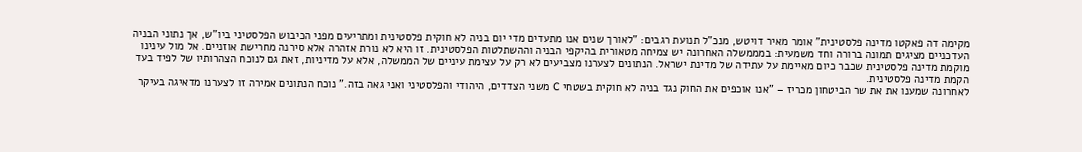מקימה דה פאקטו מדינה פלסטינית" אומר מאיר דויטש, מנכ"ל תנועת רגבים: "לאורך שנים אנו מתעדים מדי יום בניה לא חוקית פלסטינית ומתריעים מפני הכיבוש הפלסטיני ביו"ש, אך נתוני הבניה העדכניים מציגים תמונה ברורה וחד משמעית: במממשלה האחרונה יש צמיחה מטאורית בהיקפי הבניה וההשתלטות הפלסטינית. זו היא לא נורת אזהרה אלא סירנה מחרישת אוזניים. אל מול עינינו מוקמת מדינה פלסטינית שכבר כיום מאיימת על עתידה של מדינת ישראל. הנתונים לצערנו מצביעים לא רק על עצימת עיניים של הממשלה, אלא על מדיניות, זאת גם לנוכח הצהרותיו של לפיד בעד הקמת מדינה פלסטינית.
לאחרונה שמענו את את שר הביטחון מכריז – "אנו אוכפים את החוק נגד בניה לא חוקית בשטחי C משני הצדדים, היהודי והפלסטיני ואני גאה בזה." נוכח הנתונים אמירה זו לצערנו מדאיגה בעיקר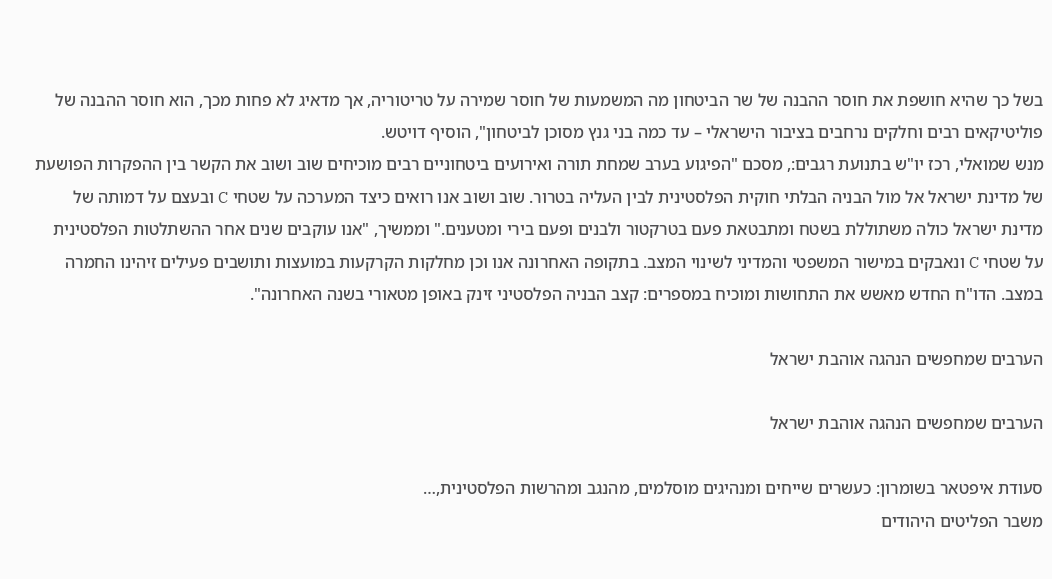בשל כך שהיא חושפת את חוסר ההבנה של שר הביטחון מה המשמעות של חוסר שמירה על טריטוריה, אך מדאיג לא פחות מכך, הוא חוסר ההבנה של פוליטיקאים רבים וחלקים נרחבים בציבור הישראלי – עד כמה בני גנץ מסוכן לביטחון", הוסיף דויטש.
מנש שמואלי, רכז יו"ש בתנועת רגבים:, מסכם "הפיגוע בערב שמחת תורה ואירועים ביטחוניים רבים מוכיחים שוב ושוב את הקשר בין ההפקרות הפושעת של מדינת ישראל אל מול הבניה הבלתי חוקית הפלסטינית לבין העליה בטרור. שוב ושוב אנו רואים כיצד המערכה על שטחי C ובעצם על דמותה של מדינת ישראל כולה משתוללת בשטח ומתבטאת פעם בטרקטור ולבנים ופעם בירי ומטענים." וממשיך, "אנו עוקבים שנים אחר ההשתלטות הפלסטינית על שטחי C ונאבקים במישור המשפטי והמדיני לשינוי המצב. בתקופה האחרונה אנו וכן מחלקות הקרקעות במועצות ותושבים פעילים זיהינו החמרה במצב. הדו"ח החדש מאשש את התחושות ומוכיח במספרים: קצב הבניה הפלסטיני זינק באופן מטאורי בשנה האחרונה".

הערבים שמחפשים הנהגה אוהבת ישראל

הערבים שמחפשים הנהגה אוהבת ישראל

סעודת איפטאר בשומרון: כעשרים שייחים ומנהיגים מוסלמים, מהנגב ומהרשות הפלסטינית,…
משבר הפליטים היהודים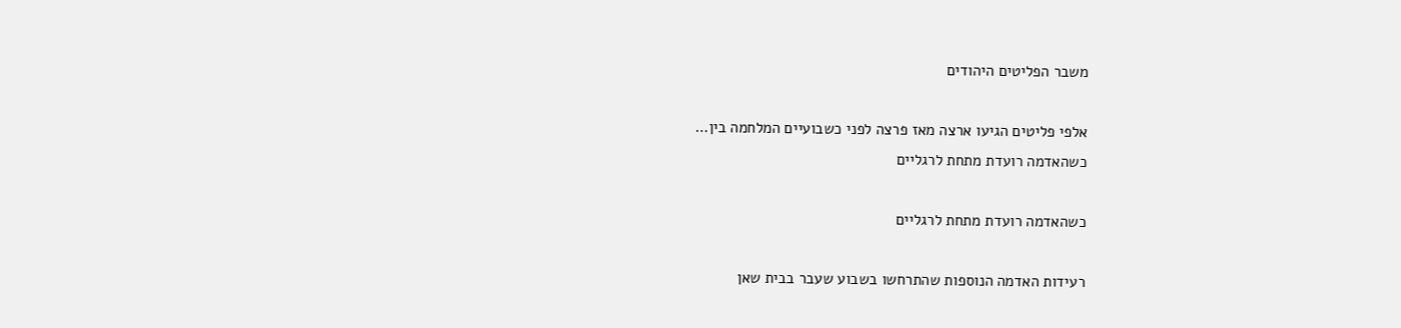משבר הפליטים היהודים

אלפי פליטים הגיעו ארצה מאז פרצה לפני כשבועיים המלחמה בין…
כשהאדמה רועדת מתחת לרגליים

כשהאדמה רועדת מתחת לרגליים

רעידות האדמה הנוספות שהתרחשו בשבוע שעבר בבית שאן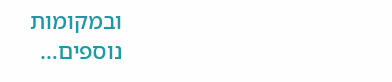ובמקומות נוספים…